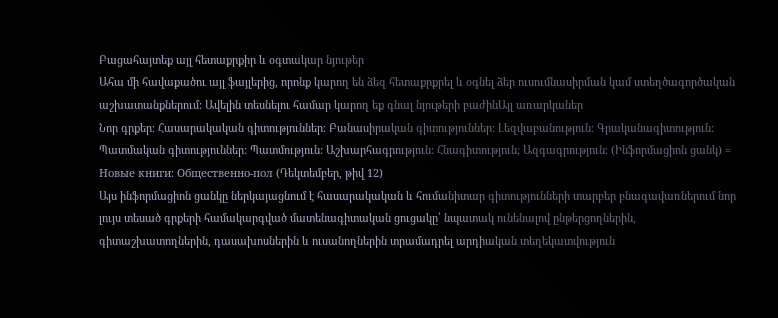Բացահայտեք այլ հետաքրքիր և օգտակար նյութեր
Ահա մի հավաքածու այլ ֆայլերից, որոնք կարող են ձեզ հետաքրքրել և օգնել ձեր ուսումնասիրման կամ ստեղծագործական աշխատանքներում: Ավելին տեսնելու համար կարող եք գնալ նյութերի բաժինԱյլ առարկաներ
Նոր գրքեր։ Հասարակական գիտություններ։ Բանասիրական գիտություններ: Լեզվաբանություն։ Գրականագիտություն: Պատմական գիտություններ: Պատմություն: Աշխարհագրություն: Հնագիտություն; Ազգագրություն։ (Ինֆորմացիոն ցանկ) = Новые книги։ Общественно-пол (Դեկտեմբեր, թիվ 12)
Այս ինֆորմացիոն ցանկը ներկայացնում է հասարակական և հումանիտար գիտությունների տարբեր բնագավառներում նոր լույս տեսած գրքերի համակարգված մատենագիտական ցուցակը՝ նպատակ ունենալով ընթերցողներին, գիտաշխատողներին, դասախոսներին և ուսանողներին տրամադրել արդիական տեղեկատվություն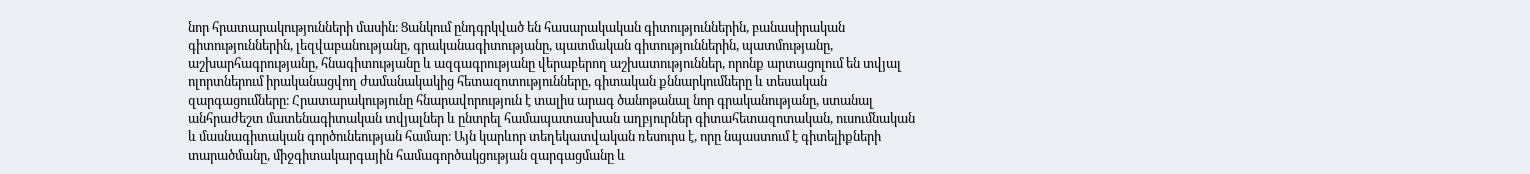նոր հրատարակությունների մասին։ Ցանկում ընդգրկված են հասարակական գիտություններին, բանասիրական գիտություններին, լեզվաբանությանը, գրականագիտությանը, պատմական գիտություններին, պատմությանը, աշխարհագրությանը, հնագիտությանը և ազգագրությանը վերաբերող աշխատություններ, որոնք արտացոլում են տվյալ ոլորտներում իրականացվող ժամանակակից հետազոտությունները, գիտական քննարկումները և տեսական զարգացումները։ Հրատարակությունը հնարավորություն է տալիս արագ ծանոթանալ նոր գրականությանը, ստանալ անհրաժեշտ մատենագիտական տվյալներ և ընտրել համապատասխան աղբյուրներ գիտահետազոտական, ուսումնական և մասնագիտական գործունեության համար։ Այն կարևոր տեղեկատվական ռեսուրս է, որը նպաստում է գիտելիքների տարածմանը, միջգիտակարգային համագործակցության զարգացմանը և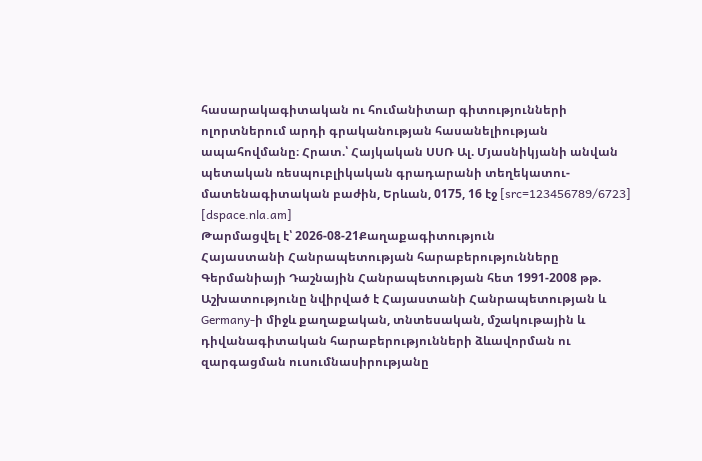հասարակագիտական ու հումանիտար գիտությունների ոլորտներում արդի գրականության հասանելիության ապահովմանը։ Հրատ.՝ Հայկական ՍՍՌ Ալ. Մյասնիկյանի անվան պետական ռեսպուբլիկական գրադարանի տեղեկատու-մատենագիտական բաժին, Երևան, 0175, 16 էջ [src=123456789/6723] [dspace.nla.am]
Թարմացվել է՝ 2026-08-21Քաղաքագիտություն
Հայաստանի Հանրապետության հարաբերությունները Գերմանիայի Դաշնային Հանրապետության հետ 1991-2008 թթ.
Աշխատությունը նվիրված է Հայաստանի Հանրապետության և Germany-ի միջև քաղաքական, տնտեսական, մշակութային և դիվանագիտական հարաբերությունների ձևավորման ու զարգացման ուսումնասիրությանը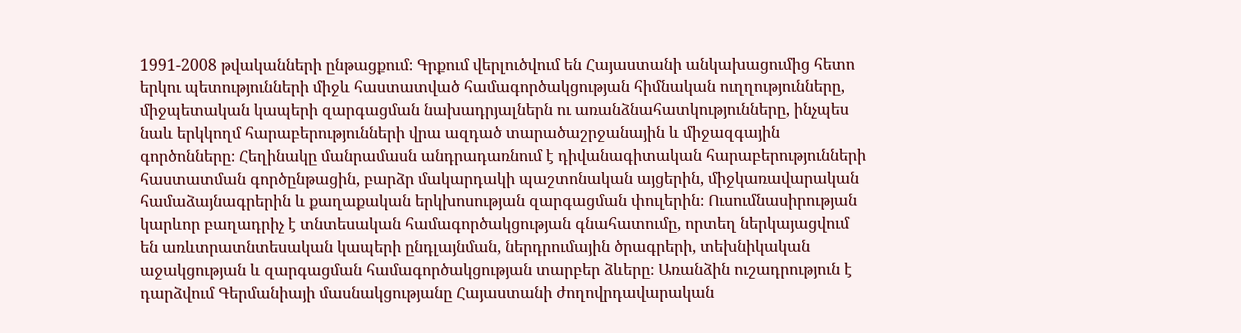1991-2008 թվականների ընթացքում։ Գրքում վերլուծվում են Հայաստանի անկախացումից հետո երկու պետությունների միջև հաստատված համագործակցության հիմնական ուղղությունները, միջպետական կապերի զարգացման նախադրյալներն ու առանձնահատկությունները, ինչպես նաև երկկողմ հարաբերությունների վրա ազդած տարածաշրջանային և միջազգային գործոնները։ Հեղինակը մանրամասն անդրադառնում է դիվանագիտական հարաբերությունների հաստատման գործընթացին, բարձր մակարդակի պաշտոնական այցերին, միջկառավարական համաձայնագրերին և քաղաքական երկխոսության զարգացման փուլերին։ Ուսումնասիրության կարևոր բաղադրիչ է տնտեսական համագործակցության գնահատումը, որտեղ ներկայացվում են առևտրատնտեսական կապերի ընդլայնման, ներդրումային ծրագրերի, տեխնիկական աջակցության և զարգացման համագործակցության տարբեր ձևերը։ Առանձին ուշադրություն է դարձվում Գերմանիայի մասնակցությանը Հայաստանի ժողովրդավարական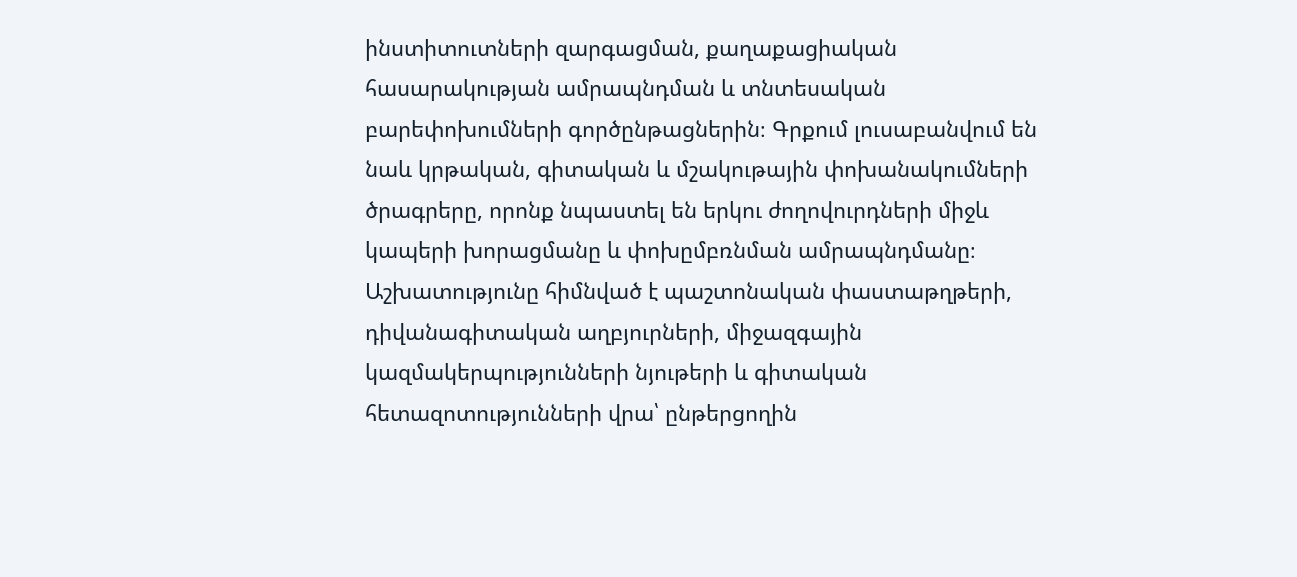ինստիտուտների զարգացման, քաղաքացիական հասարակության ամրապնդման և տնտեսական բարեփոխումների գործընթացներին։ Գրքում լուսաբանվում են նաև կրթական, գիտական և մշակութային փոխանակումների ծրագրերը, որոնք նպաստել են երկու ժողովուրդների միջև կապերի խորացմանը և փոխըմբռնման ամրապնդմանը։ Աշխատությունը հիմնված է պաշտոնական փաստաթղթերի, դիվանագիտական աղբյուրների, միջազգային կազմակերպությունների նյութերի և գիտական հետազոտությունների վրա՝ ընթերցողին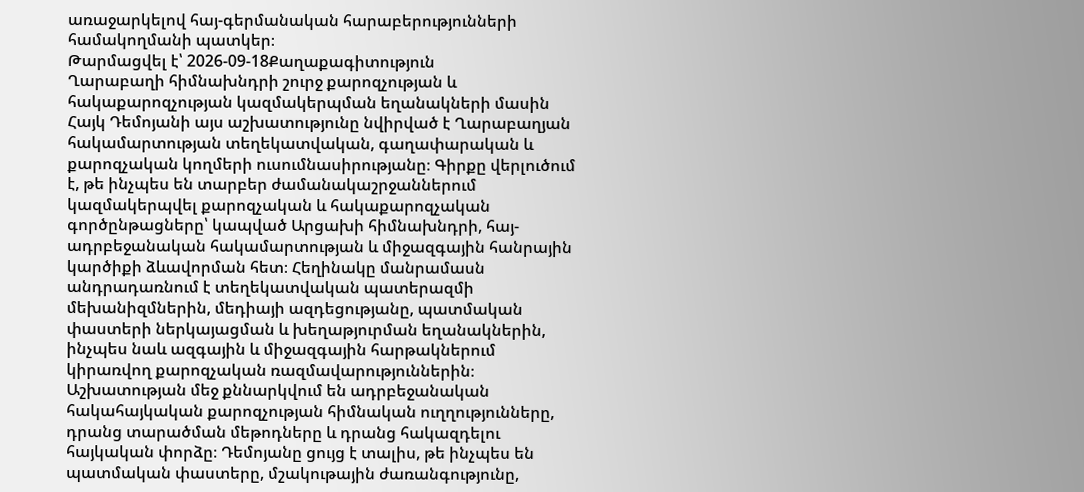առաջարկելով հայ-գերմանական հարաբերությունների համակողմանի պատկեր։
Թարմացվել է՝ 2026-09-18Քաղաքագիտություն
Ղարաբաղի հիմնախնդրի շուրջ քարոզչության և հակաքարոզչության կազմակերպման եղանակների մասին
Հայկ Դեմոյանի այս աշխատությունը նվիրված է Ղարաբաղյան հակամարտության տեղեկատվական, գաղափարական և քարոզչական կողմերի ուսումնասիրությանը։ Գիրքը վերլուծում է, թե ինչպես են տարբեր ժամանակաշրջաններում կազմակերպվել քարոզչական և հակաքարոզչական գործընթացները՝ կապված Արցախի հիմնախնդրի, հայ-ադրբեջանական հակամարտության և միջազգային հանրային կարծիքի ձևավորման հետ։ Հեղինակը մանրամասն անդրադառնում է տեղեկատվական պատերազմի մեխանիզմներին, մեդիայի ազդեցությանը, պատմական փաստերի ներկայացման և խեղաթյուրման եղանակներին, ինչպես նաև ազգային և միջազգային հարթակներում կիրառվող քարոզչական ռազմավարություններին։ Աշխատության մեջ քննարկվում են ադրբեջանական հակահայկական քարոզչության հիմնական ուղղությունները, դրանց տարածման մեթոդները և դրանց հակազդելու հայկական փորձը։ Դեմոյանը ցույց է տալիս, թե ինչպես են պատմական փաստերը, մշակութային ժառանգությունը,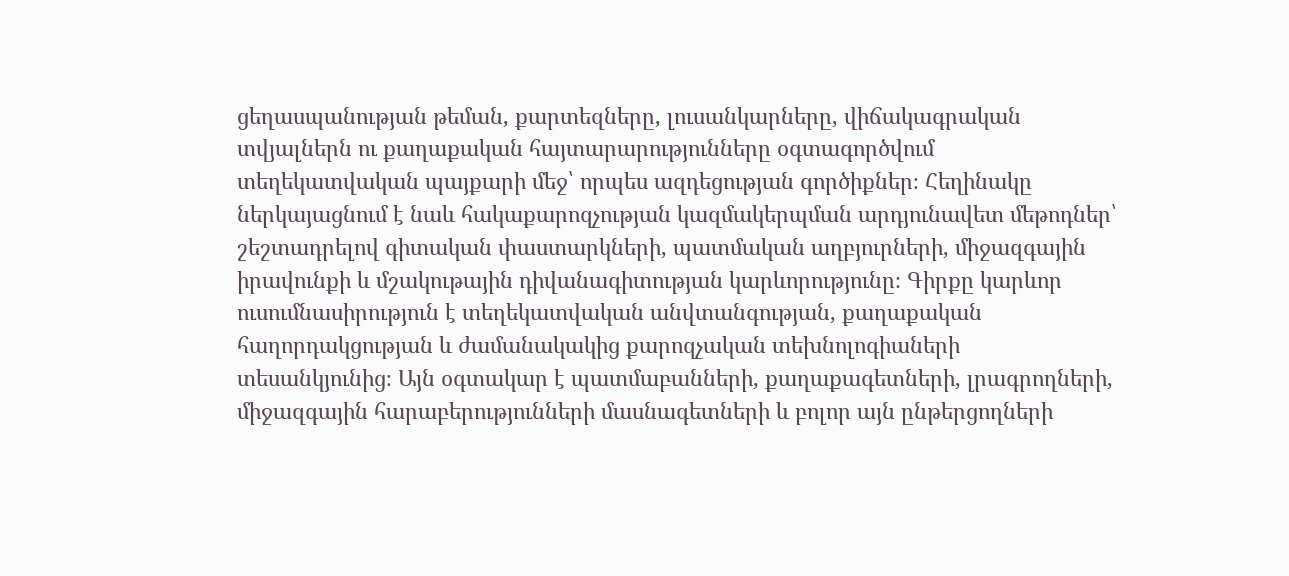ցեղասպանության թեման, քարտեզները, լուսանկարները, վիճակագրական տվյալներն ու քաղաքական հայտարարությունները օգտագործվում տեղեկատվական պայքարի մեջ՝ որպես ազդեցության գործիքներ։ Հեղինակը ներկայացնում է նաև հակաքարոզչության կազմակերպման արդյունավետ մեթոդներ՝ շեշտադրելով գիտական փաստարկների, պատմական աղբյուրների, միջազգային իրավունքի և մշակութային դիվանագիտության կարևորությունը։ Գիրքը կարևոր ուսումնասիրություն է տեղեկատվական անվտանգության, քաղաքական հաղորդակցության և ժամանակակից քարոզչական տեխնոլոգիաների տեսանկյունից։ Այն օգտակար է պատմաբանների, քաղաքագետների, լրագրողների, միջազգային հարաբերությունների մասնագետների և բոլոր այն ընթերցողների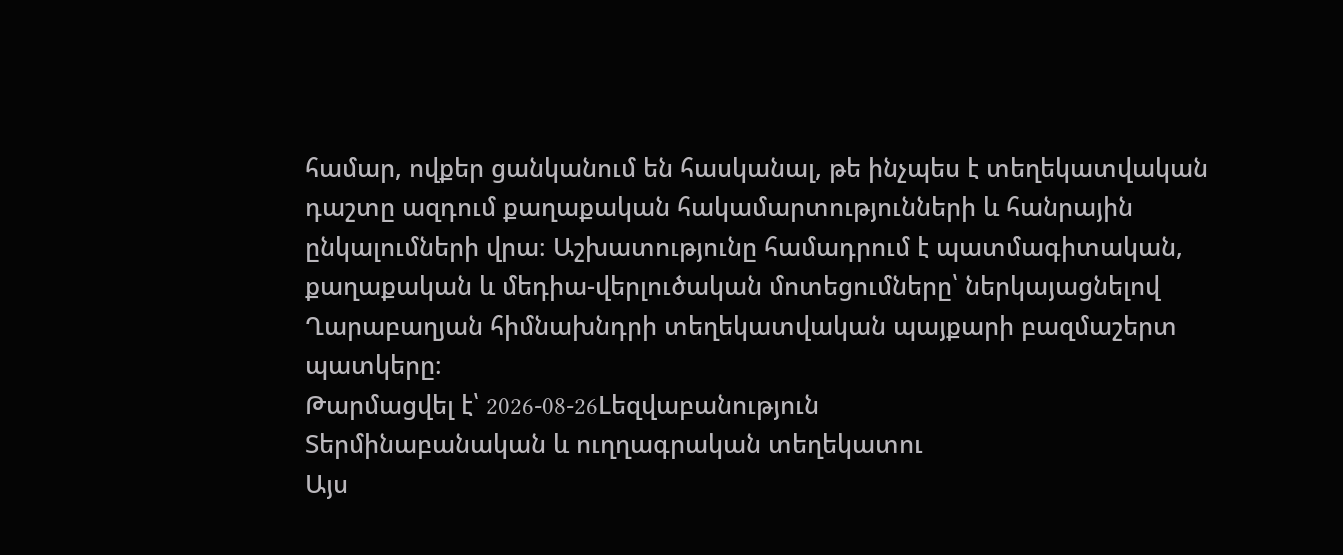համար, ովքեր ցանկանում են հասկանալ, թե ինչպես է տեղեկատվական դաշտը ազդում քաղաքական հակամարտությունների և հանրային ընկալումների վրա։ Աշխատությունը համադրում է պատմագիտական, քաղաքական և մեդիա-վերլուծական մոտեցումները՝ ներկայացնելով Ղարաբաղյան հիմնախնդրի տեղեկատվական պայքարի բազմաշերտ պատկերը։
Թարմացվել է՝ 2026-08-26Lեզվաբանություն
Տերմինաբանական և ուղղագրական տեղեկատու
Այս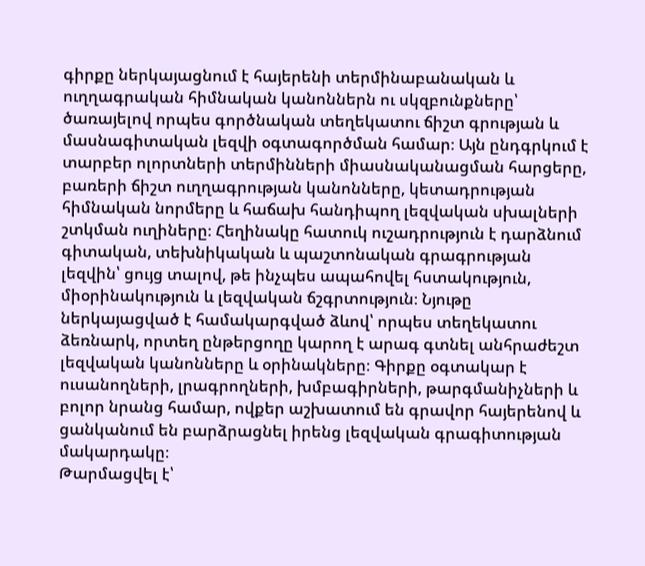գիրքը ներկայացնում է հայերենի տերմինաբանական և ուղղագրական հիմնական կանոններն ու սկզբունքները՝ ծառայելով որպես գործնական տեղեկատու ճիշտ գրության և մասնագիտական լեզվի օգտագործման համար։ Այն ընդգրկում է տարբեր ոլորտների տերմինների միասնականացման հարցերը, բառերի ճիշտ ուղղագրության կանոնները, կետադրության հիմնական նորմերը և հաճախ հանդիպող լեզվական սխալների շտկման ուղիները։ Հեղինակը հատուկ ուշադրություն է դարձնում գիտական, տեխնիկական և պաշտոնական գրագրության լեզվին՝ ցույց տալով, թե ինչպես ապահովել հստակություն, միօրինակություն և լեզվական ճշգրտություն։ Նյութը ներկայացված է համակարգված ձևով՝ որպես տեղեկատու ձեռնարկ, որտեղ ընթերցողը կարող է արագ գտնել անհրաժեշտ լեզվական կանոնները և օրինակները։ Գիրքը օգտակար է ուսանողների, լրագրողների, խմբագիրների, թարգմանիչների և բոլոր նրանց համար, ովքեր աշխատում են գրավոր հայերենով և ցանկանում են բարձրացնել իրենց լեզվական գրագիտության մակարդակը։
Թարմացվել է՝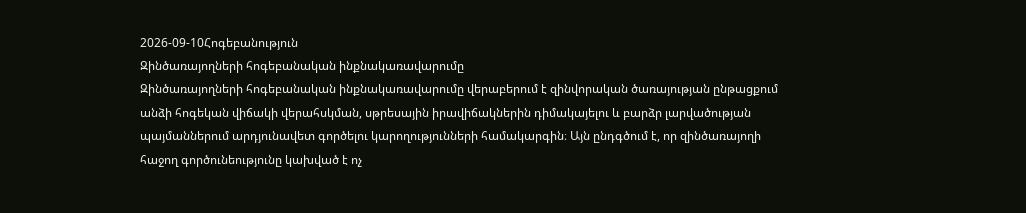2026-09-10Հոգեբանություն
Զինծառայողների հոգեբանական ինքնակառավարումը
Զինծառայողների հոգեբանական ինքնակառավարումը վերաբերում է զինվորական ծառայության ընթացքում անձի հոգեկան վիճակի վերահսկման, սթրեսային իրավիճակներին դիմակայելու և բարձր լարվածության պայմաններում արդյունավետ գործելու կարողությունների համակարգին։ Այն ընդգծում է, որ զինծառայողի հաջող գործունեությունը կախված է ոչ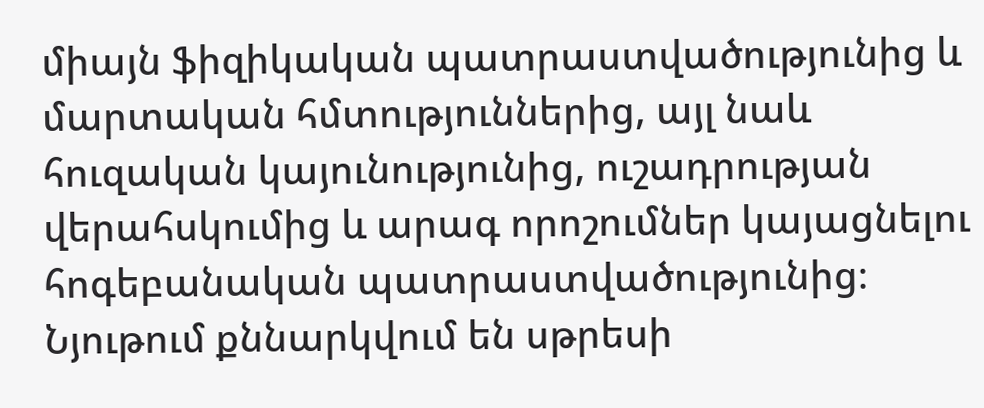միայն ֆիզիկական պատրաստվածությունից և մարտական հմտություններից, այլ նաև հուզական կայունությունից, ուշադրության վերահսկումից և արագ որոշումներ կայացնելու հոգեբանական պատրաստվածությունից։ Նյութում քննարկվում են սթրեսի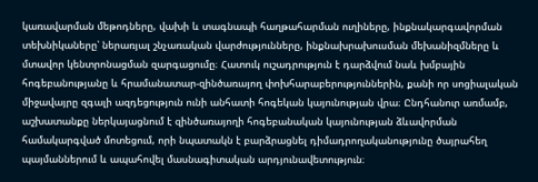կառավարման մեթոդները, վախի և տագնապի հաղթահարման ուղիները, ինքնակարգավորման տեխնիկաները՝ ներառյալ շնչառական վարժությունները, ինքնախրախուսման մեխանիզմները և մտավոր կենտրոնացման զարգացումը։ Հատուկ ուշադրություն է դարձվում նաև խմբային հոգեբանությանը և հրամանատար-զինծառայող փոխհարաբերություններին, քանի որ սոցիալական միջավայրը զգալի ազդեցություն ունի անհատի հոգեկան կայունության վրա։ Ընդհանուր առմամբ, աշխատանքը ներկայացնում է զինծառայողի հոգեբանական կայունության ձևավորման համակարգված մոտեցում, որի նպատակն է բարձրացնել դիմադրողականությունը ծայրահեղ պայմաններում և ապահովել մասնագիտական արդյունավետություն։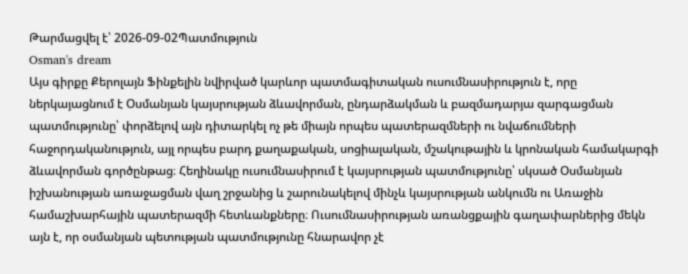Թարմացվել է՝ 2026-09-02Պատմություն
Osman's dream
Այս գիրքը Քերոլայն Ֆինքելին նվիրված կարևոր պատմագիտական ուսումնասիրություն է, որը ներկայացնում է Օսմանյան կայսրության ձևավորման, ընդարձակման և բազմադարյա զարգացման պատմությունը՝ փորձելով այն դիտարկել ոչ թե միայն որպես պատերազմների ու նվաճումների հաջորդականություն, այլ որպես բարդ քաղաքական, սոցիալական, մշակութային և կրոնական համակարգի ձևավորման գործընթաց։ Հեղինակը ուսումնասիրում է կայսրության պատմությունը՝ սկսած Օսմանյան իշխանության առաջացման վաղ շրջանից և շարունակելով մինչև կայսրության անկումն ու Առաջին համաշխարհային պատերազմի հետևանքները։ Ուսումնասիրության առանցքային գաղափարներից մեկն այն է, որ օսմանյան պետության պատմությունը հնարավոր չէ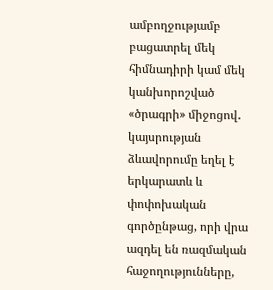ամբողջությամբ բացատրել մեկ հիմնադիրի կամ մեկ կանխորոշված «ծրագրի» միջոցով․ կայսրության ձևավորումը եղել է երկարատև և փոփոխական գործընթաց, որի վրա ազդել են ռազմական հաջողությունները,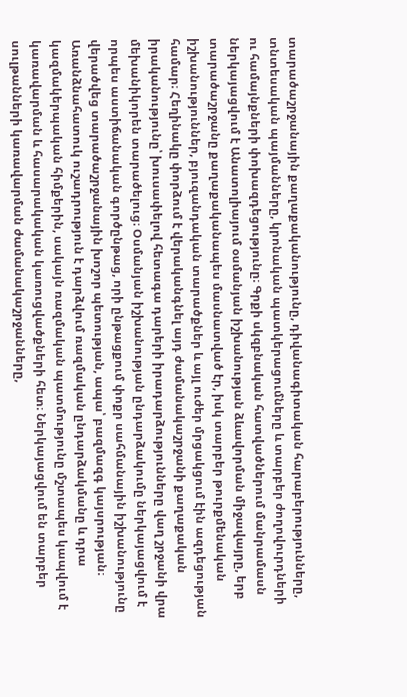տարածաշրջանային քաղաքականությունը, դիվանագիտական հարաբերությունները, տնտեսական պայմանները, կրոնական պատկերացումները և տարբեր ժողովուրդների ու համայնքների փոխազդեցությունը։ Գրքի սկզբնական հատվածներում մանրամասն ներկայացվում է Անատոլիայում օսմանյան իշխանության ձևավորման միջավայրը, երբ տարածաշրջանը քաղաքականապես մասնատված էր, իսկ տարբեր թուրքմենական իշխանություններ, բյուզանդական տարածքներ և այլ ուժեր մրցակցում էին ազդեցության համար։ Հեղինակը փորձում է վերականգնել այդ ժամանակաշրջանի քաղաքական իրականությունը՝ խուսափելով հետագա դարերի իրադարձությունները վաղ շրջանի վրա մեխանիկորեն տարածելուց։ Օսմանյան իշխանության ընդարձակումը ներկայացվում է որպես աստիճանական գործընթաց, որի ընթացքում փոքր սահմանային իշխանությունը վերածվեց տարածաշրջանային խոշոր պետության, ապա՝ բազմազգ կայսրության։ Առանձնահատուկ ուշադրություն է դարձվում ռազմական ընդարձակմանը և դրա կազմակերպական հիմքերին, սակայն ռազմական պատմությունը մշտապես կապվում է կառավարման և հասարակական կառուցվածքների հետ։ Ներկայացվում են տարբեր սուլթանների կառավարման ժամանակաշրջանները,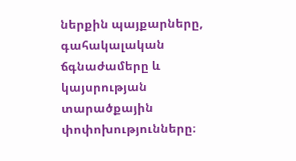ներքին պայքարները, գահակալական ճգնաժամերը և կայսրության տարածքային փոփոխությունները։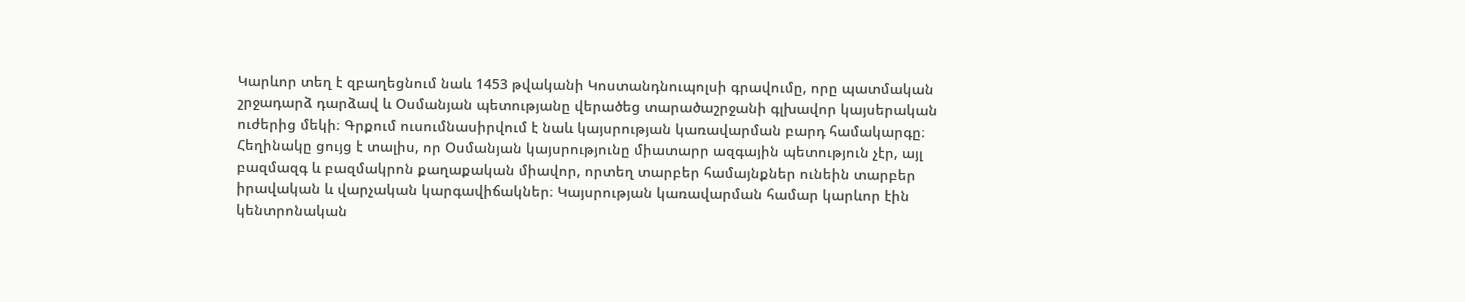Կարևոր տեղ է զբաղեցնում նաև 1453 թվականի Կոստանդնուպոլսի գրավումը, որը պատմական շրջադարձ դարձավ և Օսմանյան պետությանը վերածեց տարածաշրջանի գլխավոր կայսերական ուժերից մեկի։ Գրքում ուսումնասիրվում է նաև կայսրության կառավարման բարդ համակարգը։ Հեղինակը ցույց է տալիս, որ Օսմանյան կայսրությունը միատարր ազգային պետություն չէր, այլ բազմազգ և բազմակրոն քաղաքական միավոր, որտեղ տարբեր համայնքներ ունեին տարբեր իրավական և վարչական կարգավիճակներ։ Կայսրության կառավարման համար կարևոր էին կենտրոնական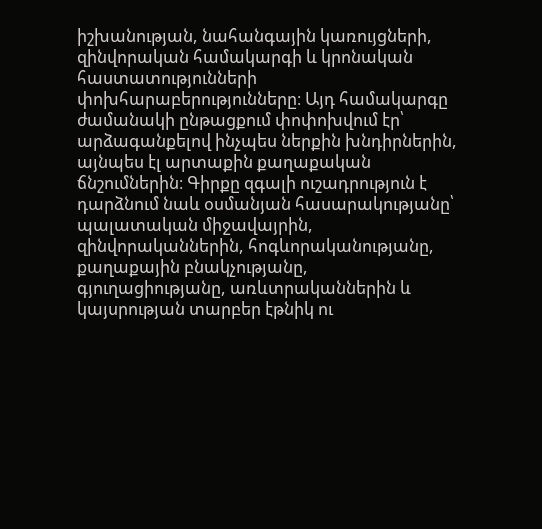իշխանության, նահանգային կառույցների, զինվորական համակարգի և կրոնական հաստատությունների փոխհարաբերությունները։ Այդ համակարգը ժամանակի ընթացքում փոփոխվում էր՝ արձագանքելով ինչպես ներքին խնդիրներին, այնպես էլ արտաքին քաղաքական ճնշումներին։ Գիրքը զգալի ուշադրություն է դարձնում նաև օսմանյան հասարակությանը՝ պալատական միջավայրին, զինվորականներին, հոգևորականությանը, քաղաքային բնակչությանը, գյուղացիությանը, առևտրականներին և կայսրության տարբեր էթնիկ ու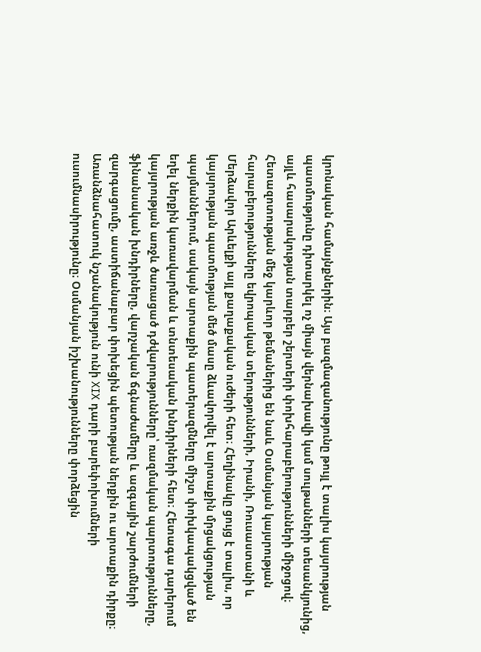կրոնական համայնքներին։ Այս բազմազանությունը թույլ է տալիս կայսրության պատմությունը դիտարկել ոչ միայն վերնախավի կամ սուլթանների տեսանկյունից, այլև հասարակության տարբեր շերտերի փոխհարաբերությունների միջոցով։ Հետազոտության մեջ կարևոր թեմաներից են նաև Օսմանյան կայսրության հարաբերությունները եվրոպական տերությունների, Իրանի, Ռուսաստանի և Մերձավոր Արևելքի այլ քաղաքական ուժերի հետ։ Հեղինակը ցույց է տալիս, որ կայսրության պատմության մեծ մասը ձևավորվել է արտաքին մրցակցության պայմաններում, սակայն արտաքին պատերազմները միշտ փոխկապակցված են եղել ներքին կառավարման և տնտեսական խնդիրների հետ։ Հետագա դարերում կայսրության առջև ծառացած դժվարությունները՝ ռազմական պարտությունները, ֆինանսական խնդիրները, վարչական ճգնաժամերը և ազգային շարժումների զարգացումը, աստիճանաբար փոխեցին պետության ներքին ու արտաքին դիրքը։ Առանձնահատուկ նշանակություն ունի XIX դարի բարեփոխումների ուսումնասիրությունը։ Օսմանյան իշխանությունները փորձեցին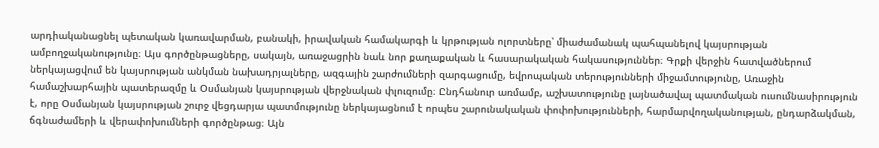արդիականացնել պետական կառավարման, բանակի, իրավական համակարգի և կրթության ոլորտները՝ միաժամանակ պահպանելով կայսրության ամբողջականությունը։ Այս գործընթացները, սակայն, առաջացրին նաև նոր քաղաքական և հասարակական հակասություններ։ Գրքի վերջին հատվածներում ներկայացվում են կայսրության անկման նախադրյալները, ազգային շարժումների զարգացումը, եվրոպական տերությունների միջամտությունը, Առաջին համաշխարհային պատերազմը և Օսմանյան կայսրության վերջնական փլուզումը։ Ընդհանուր առմամբ, աշխատությունը լայնածավալ պատմական ուսումնասիրություն է, որը Օսմանյան կայսրության շուրջ վեցդարյա պատմությունը ներկայացնում է որպես շարունակական փոփոխությունների, հարմարվողականության, ընդարձակման, ճգնաժամերի և վերափոխումների գործընթաց։ Այն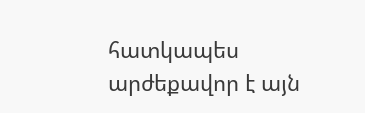հատկապես արժեքավոր է այն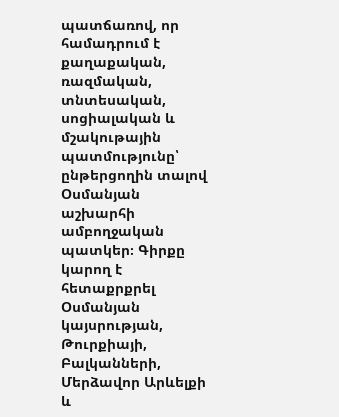պատճառով, որ համադրում է քաղաքական, ռազմական, տնտեսական, սոցիալական և մշակութային պատմությունը՝ ընթերցողին տալով Օսմանյան աշխարհի ամբողջական պատկեր։ Գիրքը կարող է հետաքրքրել Օսմանյան կայսրության, Թուրքիայի, Բալկանների, Մերձավոր Արևելքի և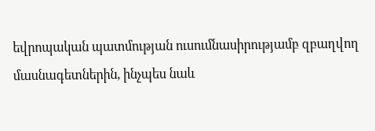եվրոպական պատմության ուսումնասիրությամբ զբաղվող մասնագետներին, ինչպես նաև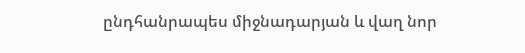ընդհանրապես միջնադարյան և վաղ նոր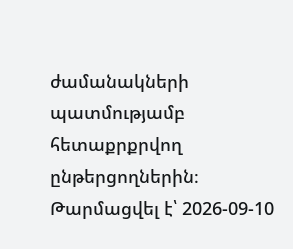ժամանակների պատմությամբ հետաքրքրվող ընթերցողներին։
Թարմացվել է՝ 2026-09-10